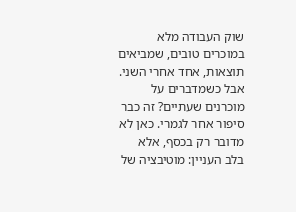שוק העבודה מלא במוכרים טובים, שמביאים תוצאות, אחד אחרי השני. אבל כשמדברים על מוכרנים שעתיים? זה כבר סיפור אחר לגמרי. כאן לא מדובר רק בכסף, אלא בלב העניין: מוטיבציה של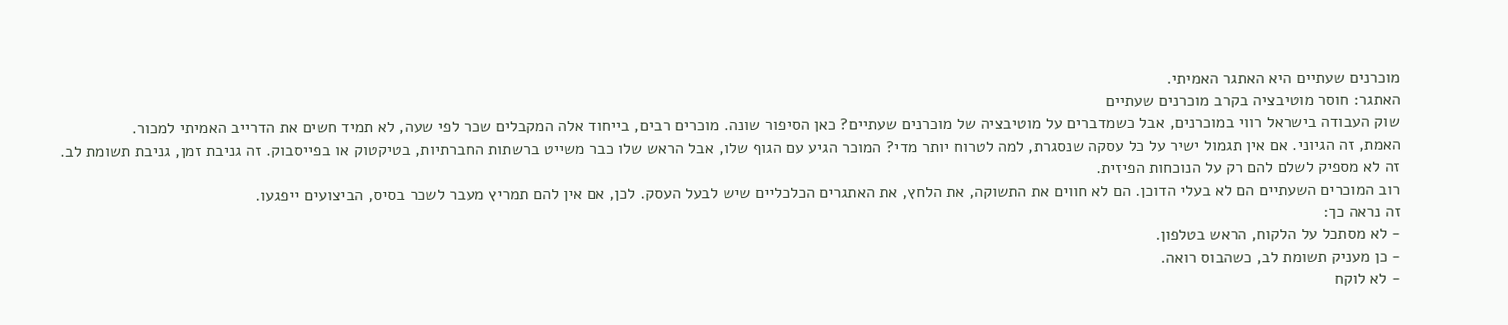מוכרנים שעתיים היא האתגר האמיתי.
האתגר: חוסר מוטיבציה בקרב מוכרנים שעתיים
שוק העבודה בישראל רווי במוכרנים, אבל כשמדברים על מוטיבציה של מוכרנים שעתיים? כאן הסיפור שונה. מוכרים רבים, בייחוד אלה המקבלים שכר לפי שעה, לא תמיד חשים את הדרייב האמיתי למכור.
האמת, זה הגיוני. אם אין תגמול ישיר על כל עסקה שנסגרת, למה לטרוח יותר מדי? המוכר הגיע עם הגוף שלו, אבל הראש שלו כבר משייט ברשתות החברתיות, בטיקטוק או בפייסבוק. זה גניבת זמן, גניבת תשומת לב.
זה לא מספיק לשלם להם רק על הנוכחות הפיזית.
רוב המוכרים השעתיים הם לא בעלי הדוכן. הם לא חווים את התשוקה, את הלחץ, את האתגרים הכלכליים שיש לבעל העסק. לכן, אם אין להם תמריץ מעבר לשכר בסיס, הביצועים ייפגעו.
זה נראה כך:
- לא מסתכל על הלקוח, הראש בטלפון.
- כן מעניק תשומת לב, כשהבוס רואה.
- לא לוקח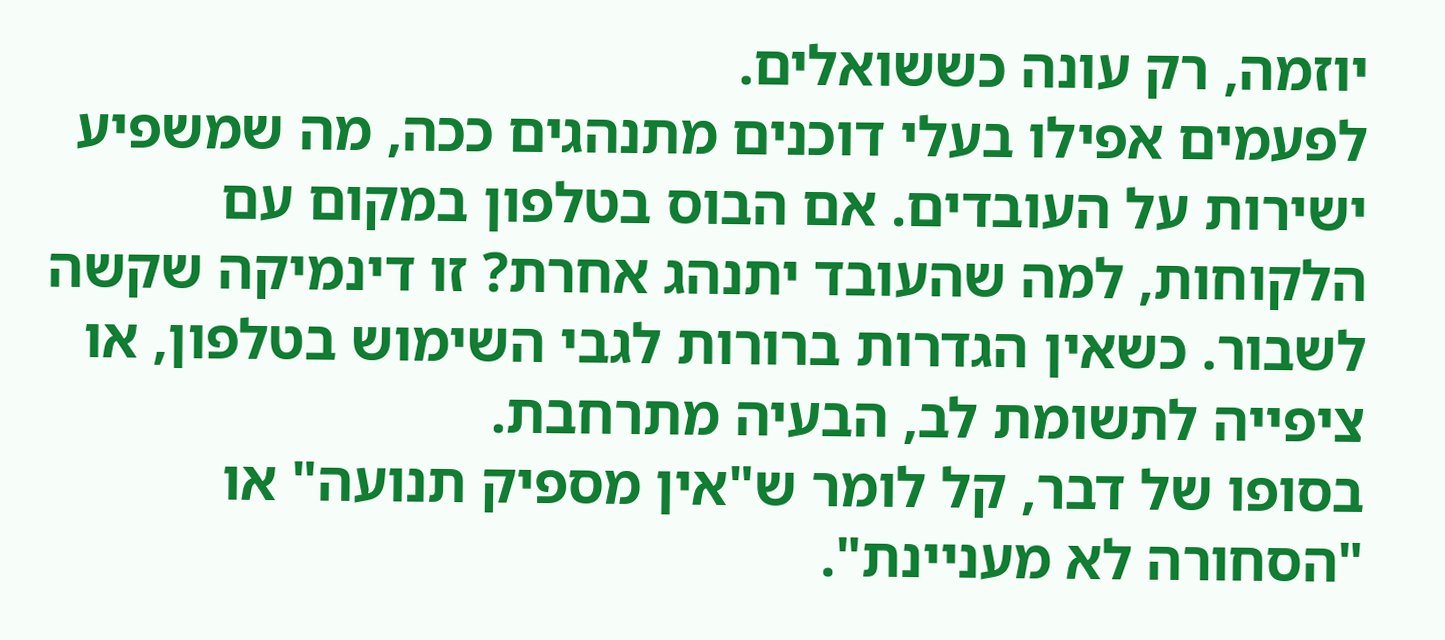יוזמה, רק עונה כששואלים.
לפעמים אפילו בעלי דוכנים מתנהגים ככה, מה שמשפיע ישירות על העובדים. אם הבוס בטלפון במקום עם הלקוחות, למה שהעובד יתנהג אחרת? זו דינמיקה שקשה לשבור. כשאין הגדרות ברורות לגבי השימוש בטלפון, או ציפייה לתשומת לב, הבעיה מתרחבת.
בסופו של דבר, קל לומר ש"אין מספיק תנועה" או "הסחורה לא מעניינת".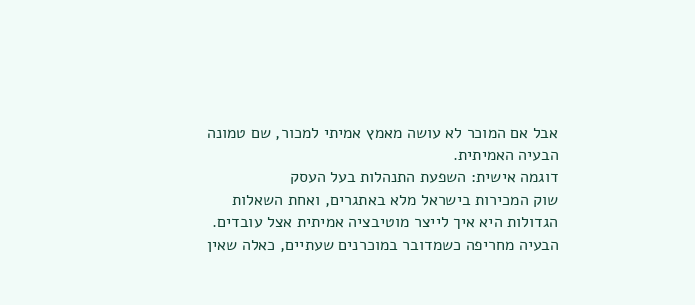אבל אם המוכר לא עושה מאמץ אמיתי למכור, שם טמונה הבעיה האמיתית.
דוגמה אישית: השפעת התנהלות בעל העסק
שוק המכירות בישראל מלא באתגרים, ואחת השאלות הגדולות היא איך לייצר מוטיבציה אמיתית אצל עובדים. הבעיה מחריפה כשמדובר במוכרנים שעתיים, כאלה שאין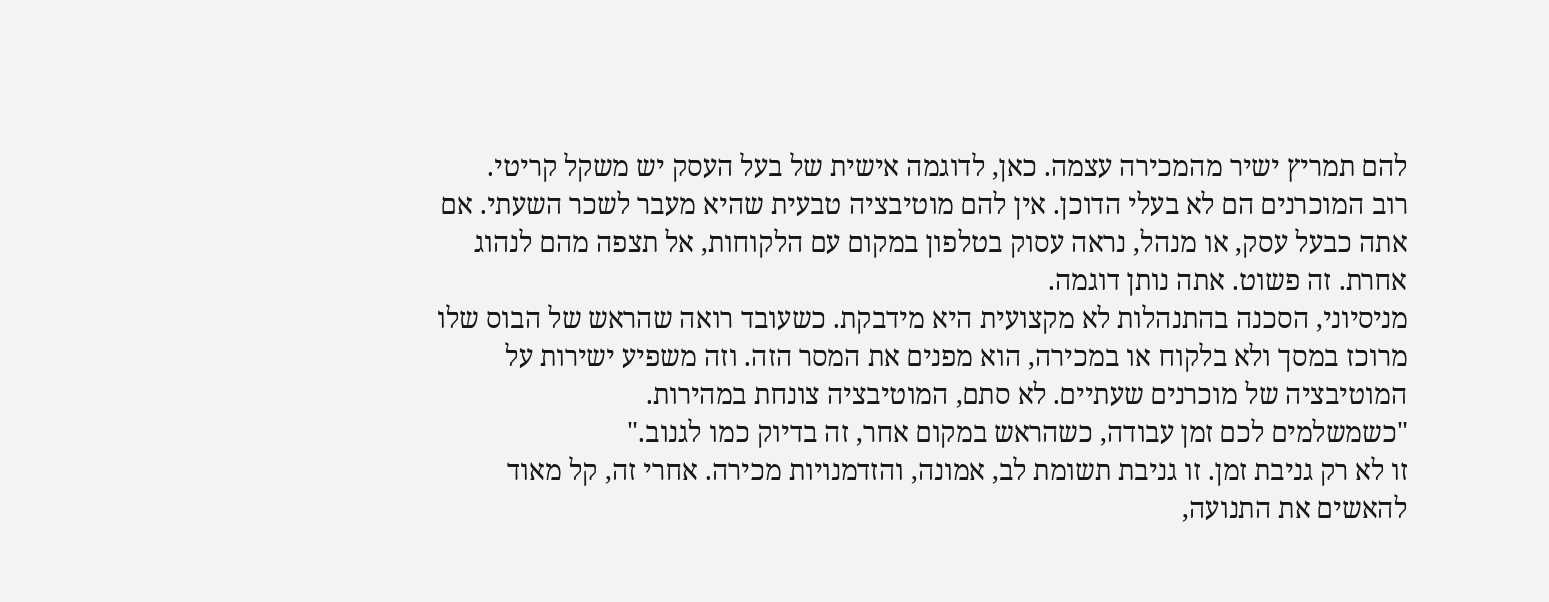להם תמריץ ישיר מהמכירה עצמה. כאן, לדוגמה אישית של בעל העסק יש משקל קריטי.
רוב המוכרנים הם לא בעלי הדוכן. אין להם מוטיבציה טבעית שהיא מעבר לשכר השעתי. אם אתה כבעל עסק, או מנהל, נראה עסוק בטלפון במקום עם הלקוחות, אל תצפה מהם לנהוג אחרת. זה פשוט. אתה נותן דוגמה.
מניסיוני, הסכנה בהתנהלות לא מקצועית היא מידבקת. כשעובד רואה שהראש של הבוס שלו מרוכז במסך ולא בלקוח או במכירה, הוא מפנים את המסר הזה. וזה משפיע ישירות על המוטיבציה של מוכרנים שעתיים. לא סתם, המוטיבציה צונחת במהירות.
"כשמשלמים לכם זמן עבודה, כשהראש במקום אחר, זה בדיוק כמו לגנוב."
זו לא רק גניבת זמן. זו גניבת תשומת לב, אמונה, והזדמנויות מכירה. אחרי זה, קל מאוד להאשים את התנועה,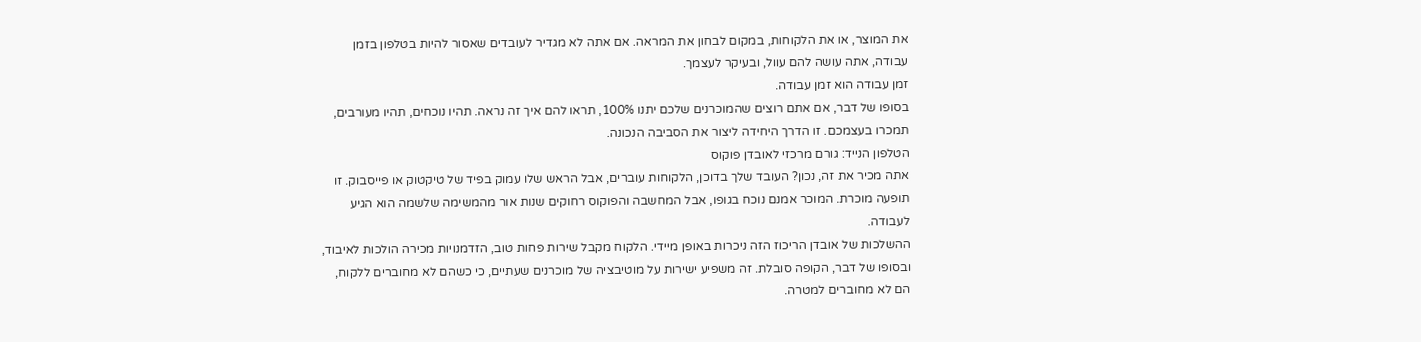את המוצר, או את הלקוחות, במקום לבחון את המראה. אם אתה לא מגדיר לעובדים שאסור להיות בטלפון בזמן עבודה, אתה עושה להם עוול, ובעיקר לעצמך.
זמן עבודה הוא זמן עבודה.
בסופו של דבר, אם אתם רוצים שהמוכרנים שלכם יתנו 100%, תראו להם איך זה נראה. תהיו נוכחים, תהיו מעורבים, תמכרו בעצמכם. זו הדרך היחידה ליצור את הסביבה הנכונה.
הטלפון הנייד: גורם מרכזי לאובדן פוקוס
אתה מכיר את זה, נכון? העובד שלך בדוכן, הלקוחות עוברים, אבל הראש שלו עמוק בפיד של טיקטוק או פייסבוק. זו תופעה מוכרת. המוכר אמנם נוכח בגופו, אבל המחשבה והפוקוס רחוקים שנות אור מהמשימה שלשמה הוא הגיע לעבודה.
ההשלכות של אובדן הריכוז הזה ניכרות באופן מיידי. הלקוח מקבל שירות פחות טוב, הזדמנויות מכירה הולכות לאיבוד, ובסופו של דבר, הקופה סובלת. זה משפיע ישירות על מוטיבציה של מוכרנים שעתיים, כי כשהם לא מחוברים ללקוח, הם לא מחוברים למטרה.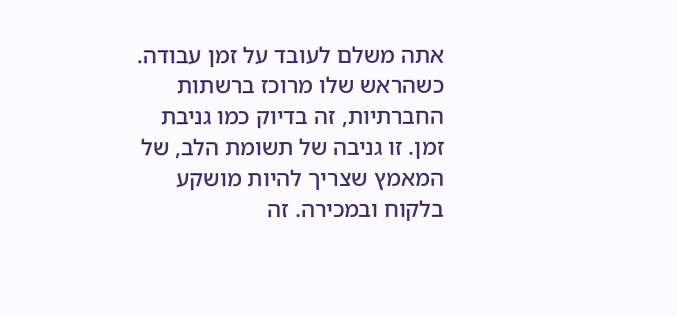אתה משלם לעובד על זמן עבודה.
כשהראש שלו מרוכז ברשתות החברתיות, זה בדיוק כמו גניבת זמן. זו גניבה של תשומת הלב, של המאמץ שצריך להיות מושקע בלקוח ובמכירה. זה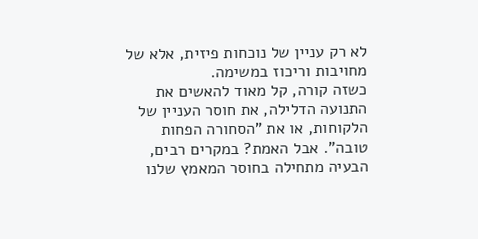לא רק עניין של נוכחות פיזית, אלא של מחויבות וריכוז במשימה.
כשזה קורה, קל מאוד להאשים את התנועה הדלילה, את חוסר העניין של הלקוחות, או את "הסחורה הפחות טובה". אבל האמת? במקרים רבים, הבעיה מתחילה בחוסר המאמץ שלנו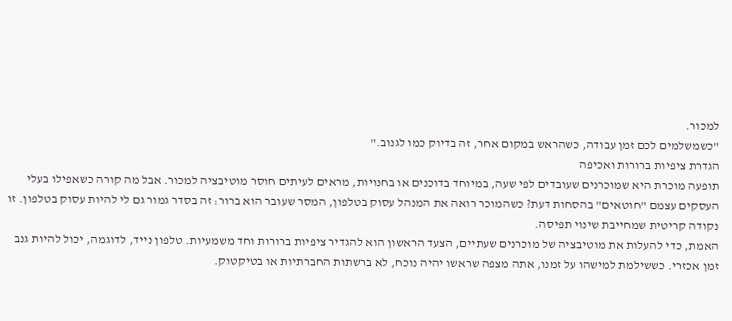למכור.
"כשמשלמים לכם זמן עבודה, כשהראש במקום אחר, זה בדיוק כמו לגנוב."
הגדרת ציפיות ברורות ואכיפה
תופעה מוכרת היא שמוכרנים שעובדים לפי שעה, במיוחד בדוכנים או בחנויות, מראים לעיתים חוסר מוטיבציה למכור. אבל מה קורה כשאפילו בעלי העסקים עצמם "חוטאים" בהסחות דעת? כשהמוכר רואה את המנהל עסוק בטלפון, המסר שעובר הוא ברור: זה בסדר גמור גם לי להיות עסוק בטלפון. זו נקודה קריטית שמחייבת שינוי תפיסה.
האמת, כדי להעלות את מוטיבציה של מוכרנים שעתיים, הצעד הראשון הוא להגדיר ציפיות ברורות וחד משמעיות. טלפון נייד, לדוגמה, יכול להיות גנב זמן אכזרי. כששילמת למישהו על זמנו, אתה מצפה שראשו יהיה נוכח, לא ברשתות החברתיות או בטיקטוק.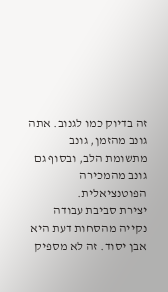זה בדיוק כמו לגנוב. אתה גונב מהזמן, גונב מתשומת הלב, ובסוף גם גונב מהמכירה הפוטנציאלית.
יצירת סביבת עבודה נקייה מהסחות דעת היא אבן יסוד. זה לא מספיק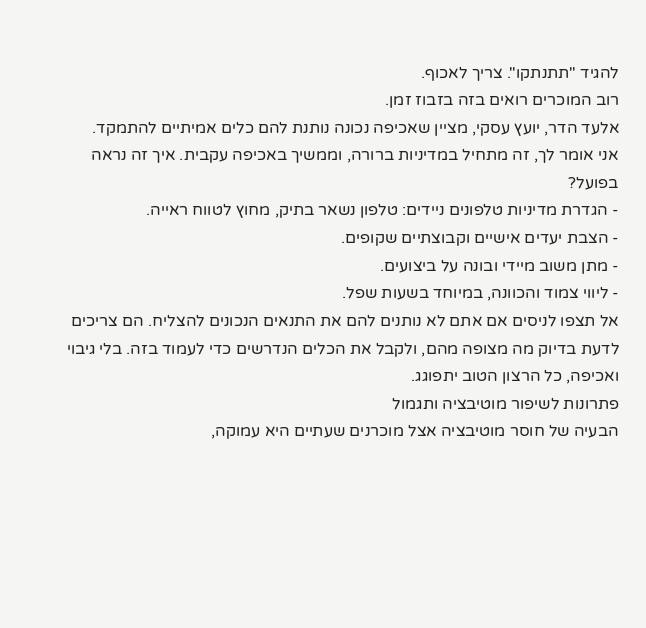להגיד "תתנתקו". צריך לאכוף.
רוב המוכרים רואים בזה בזבוז זמן.
אלעד הדר, יועץ עסקי, מציין שאכיפה נכונה נותנת להם כלים אמיתיים להתמקד.
אני אומר לך, זה מתחיל במדיניות ברורה, וממשיך באכיפה עקבית. איך זה נראה בפועל?
- הגדרת מדיניות טלפונים ניידים: טלפון נשאר בתיק, מחוץ לטווח ראייה.
- הצבת יעדים אישיים וקבוצתיים שקופים.
- מתן משוב מיידי ובונה על ביצועים.
- ליווי צמוד והכוונה, במיוחד בשעות שפל.
אל תצפו לניסים אם אתם לא נותנים להם את התנאים הנכונים להצליח. הם צריכים לדעת בדיוק מה מצופה מהם, ולקבל את הכלים הנדרשים כדי לעמוד בזה. בלי גיבוי ואכיפה, כל הרצון הטוב יתפוגג.
פתרונות לשיפור מוטיבציה ותגמול
הבעיה של חוסר מוטיבציה אצל מוכרנים שעתיים היא עמוקה,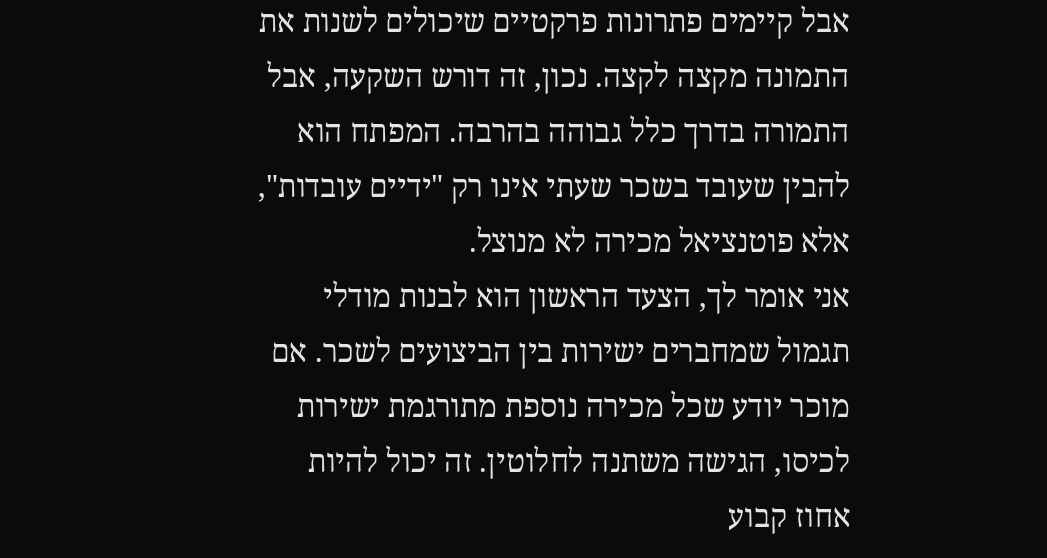אבל קיימים פתרונות פרקטיים שיכולים לשנות את התמונה מקצה לקצה. נכון, זה דורש השקעה, אבל התמורה בדרך כלל גבוהה בהרבה. המפתח הוא להבין שעובד בשכר שעתי אינו רק "ידיים עובדות", אלא פוטנציאל מכירה לא מנוצל.
אני אומר לך, הצעד הראשון הוא לבנות מודלי תגמול שמחברים ישירות בין הביצועים לשכר. אם מוכר יודע שכל מכירה נוספת מתורגמת ישירות לכיסו, הגישה משתנה לחלוטין. זה יכול להיות אחוז קבוע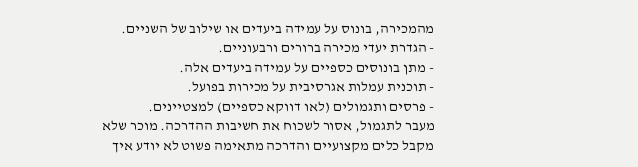מהמכירה, בונוס על עמידה ביעדים או שילוב של השניים.
- הגדרת יעדי מכירה ברורים ורבעוניים.
- מתן בונוסים כספיים על עמידה ביעדים אלה.
- תוכנית עמלות אגרסיבית על מכירות בפועל.
- פרסים ותגמולים (לאו דווקא כספיים) למצטיינים.
מעבר לתגמול, אסור לשכוח את חשיבות ההדרכה. מוכר שלא מקבל כלים מקצועיים והדרכה מתאימה פשוט לא יודע איך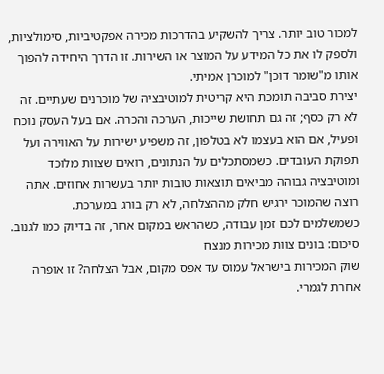למכור טוב יותר. צריך להשקיע בהדרכות מכירה אפקטיביות, סימולציות, ולספק לו את כל המידע על המוצר או השירות. זו הדרך היחידה להפוך אותו מ"שומר דוכן" למוכרן אמיתי.
יצירת סביבה תומכת היא קריטית למוטיבציה של מוכרנים שעתיים. זה לא רק כסף; זה גם תחושת שייכות, הערכה והכרה. אם בעל העסק נוכח ופעיל, אם הוא בעצמו לא בטלפון, זה משפיע ישירות על האווירה ועל תפוקת העובדים. כשמסתכלים על הנתונים, רואים שצוות מלוכד ומוטיבציה גבוהה מביאים תוצאות טובות יותר בעשרות אחוזים. אתה רוצה שהמוכר ירגיש חלק מההצלחה, לא רק בורג במערכת.
כשמשלמים לכם זמן עבודה, כשהראש במקום אחר, זה בדיוק כמו לגנוב.
סיכום: בונים צוות מכירות מנצח
שוק המכירות בישראל עמוס עד אפס מקום, אבל הצלחה? זו אופרה אחרת לגמרי.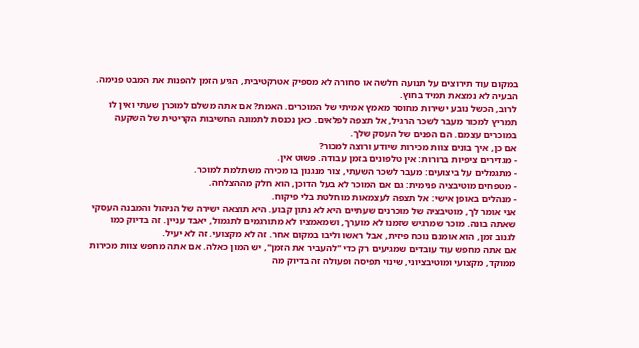במקום עוד תירוצים על תנועה חלשה או סחורה לא מספיק אטרקטיבית, הגיע הזמן להפנות את המבט פנימה. הבעיה לא נמצאת תמיד בחוץ.
לרוב, הכשל נובע ישירות מחוסר מאמץ אמיתי של המוכרים. האמת? אם אתה משלם למוכרן שעתי ואין לו תמריץ למכור מעבר לשכר הרגיל, אל תצפה לפלאים. כאן נכנסת לתמונה החשיבות הקריטית של השקעה במוכרים עצמם. הם הפנים של העסק שלך.
אם כן, איך בונים צוות מכירות שיודע ורוצה למכור?
- מגדירים ציפיות ברורות: אין טלפונים בזמן עבודה. פשוט אין.
- מתגמלים על ביצועים: מעבר לשכר השעתי, צור מנגנון בו מכירה משתלמת למוכר.
- מטפחים מוטיבציה פנימית: גם אם המוכר לא בעל הדוכן, הוא חלק מההצלחה.
- מנהלים באופן אישי: אל תצפה לעצמאות מוחלטת בלי פיקוח.
אני אומר לך, מוטיבציה של מוכרנים שעתיים היא לא נתון קבוע. היא תוצאה ישירה של הניהול והמבנה העסקי שאתה בונה. מוכר שמרגיש שזמנו לא מוערך, ושמאמציו לא מתורגמים לתגמול, יאבד עניין. זה בדיוק כמו לגנוב זמן, הוא אומנם נוכח פיזית, אבל ראשו וליבו במקום אחר. זה לא מקצועי. זה לא יעיל.
אם אתה מחפש עוד עובדים שמגיעים רק כדי "להעביר את הזמן", יש המון כאלה. אם אתה מחפש צוות מכירות ממוקד, מקצועי ומוטיבציוני, שינוי תפיסה ופעולה זה בדיוק מה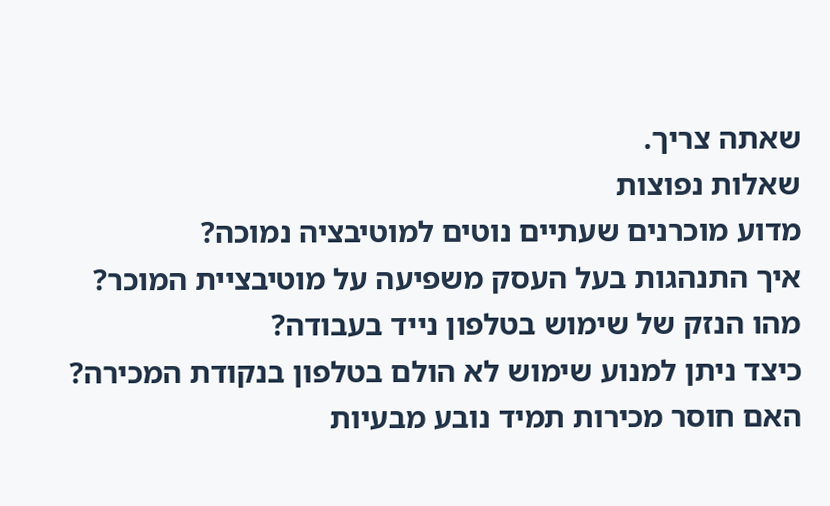שאתה צריך.
שאלות נפוצות
מדוע מוכרנים שעתיים נוטים למוטיבציה נמוכה?
איך התנהגות בעל העסק משפיעה על מוטיבציית המוכר?
מהו הנזק של שימוש בטלפון נייד בעבודה?
כיצד ניתן למנוע שימוש לא הולם בטלפון בנקודת המכירה?
האם חוסר מכירות תמיד נובע מבעיות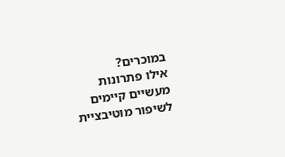במוכרים?
אילו פתרונות מעשיים קיימים לשיפור מוטיבציית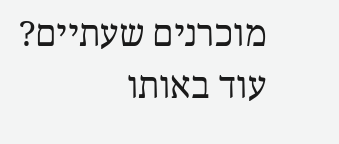מוכרנים שעתיים?
עוד באותו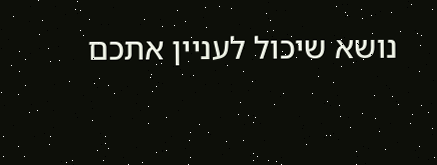נושא שיכול לעניין אתכם